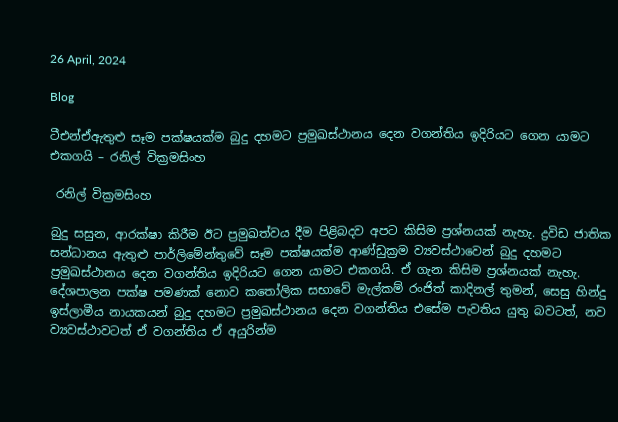26 April, 2024

Blog

ටීඑන්ඒඇතුළු සෑම පක්ෂයක්ම බුදු දහමට ප්‍රමුඛස්ථානය දෙන වගන්තිය ඉදිරියට ගෙන යාමට එකගයි – රනිල් වික්‍රමසිංහ

 රනිල් වික්‍රමසිංහ

බුදු සසුන, ආරක්ෂා කිරීම ඊට ප්‍රමුඛත්වය දීම පිළිබදව අපට කිසිම ප්‍රශ්නයක් නැහැ. ද්‍රවිඩ ජාතික සන්ධානය ඇතුළු පාර්ලිමේන්තුවේ සෑම පක්ෂයක්ම ආණ්ඩුක්‍රම ව්‍යවස්ථාවෙන් බුදු දහමට ප්‍රමුඛස්ථානය දෙන වගන්තිය ඉදිරියට ගෙන යාමට එකගයි. ඒ ගැන කිසිම ප්‍රශ්නයක් නැහැ. දේශපාලන පක්ෂ පමණක් නොව කතෝලික සභාවේ මැල්කම් රංජිත් කාදිනල් තුමන්, සෙසු හින්දු ඉස්ලාමීය නායකයන් බුදු දහමට ප්‍රමුඛස්ථානය දෙන වගන්තිය එසේම පැවතිය යුතු බවටත්, නව ව්‍යවස්ථාවටත් ඒ වගන්තිය ඒ අයුරින්ම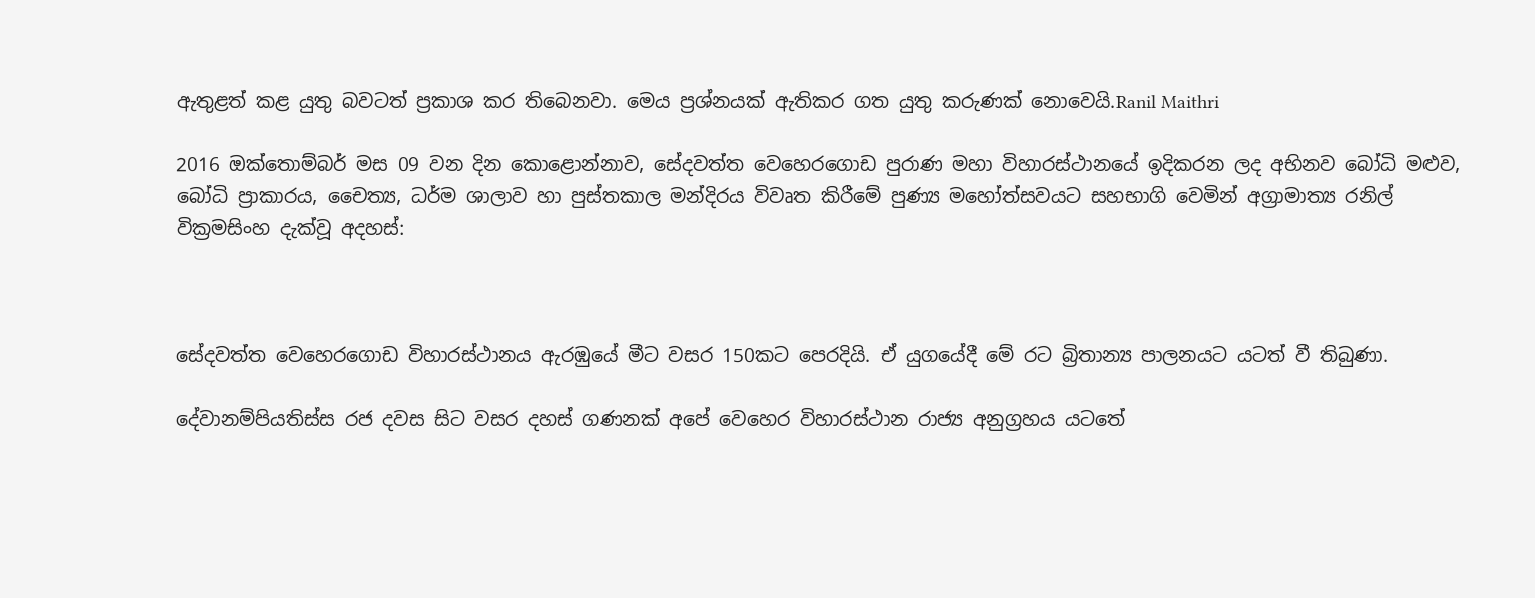ඇතුළත් කළ යුතු බවටත් ප්‍රකාශ කර තිබෙනවා. මෙය ප්‍රශ්නයක් ඇතිකර ගත යුතු කරුණක් නොවෙයි.Ranil Maithri

2016 ඔක්තොම්බර් මස 09 වන දින කොළොන්නාව, සේදවත්ත වෙහෙරගොඩ පුරාණ මහා විහාරස්ථානයේ ඉදිකරන ලද අභිනව බෝධි මළුව, බෝධි ප්‍රාකාරය, චෛත්‍ය, ධර්ම ශාලාව හා පුස්තකාල මන්දිරය විවෘත කිරීමේ පුණ්‍ය මහෝත්සවයට සහභාගි වෙමින් අග්‍රාමාත්‍ය රනිල් වික්‍රමසිංහ දැක්වූ අදහස්:



සේදවත්ත වෙහෙරගොඩ විහාරස්ථානය ඇරඹුයේ මීට වසර 150කට පෙරදියි. ඒ යුගයේදී මේ රට බ්‍රිතාන්‍ය පාලනයට යටත් වී තිබුණා.

දේවානම්පියතිස්ස රජ දවස සිට වසර දහස් ගණනක් අපේ වෙහෙර විහාරස්ථාන රාජ්‍ය අනුග්‍රහය යටතේ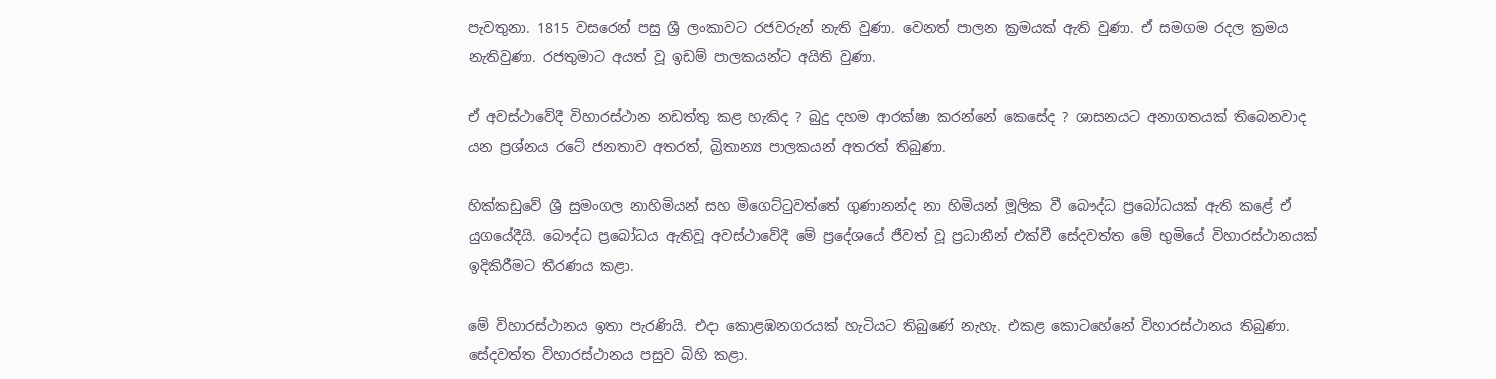පැවතුනා. 1815 වසරෙන් පසු ශ්‍රී ලංකාවට රජවරුන් නැති වුණා. වෙනත් පාලන ක්‍රමයක් ඇති වුණා. ඒ සමගම රදල ක්‍රමය නැතිවුණා. රජතුමාට අයත් වූ ඉඩම් පාලකයන්ට අයිති වුණා.

ඒ අවස්ථාවේදී විහාරස්ථාන නඩත්තු කළ හැකිද ? බුදු දහම ආරක්ෂා කරන්නේ කෙසේද ? ශාසනයට අනාගතයක් තිබෙනවාද යන ප්‍රශ්නය රටේ ජනතාව අතරත්, බ්‍රිතාන්‍ය පාලකයන් අතරත් තිබුණා.

හික්කඩුවේ ශ්‍රී සුමංගල නාහිමියන් සහ මිගෙට්ටුවත්තේ ගුණානන්ද නා හිමියන් මූලික වී බෞද්ධ ප්‍රබෝධයක් ඇති කළේ ඒ යුගයේදීයි. බෞද්ධ ප්‍රබෝධය ඇතිවූ අවස්ථාවේදී මේ ප්‍රදේශයේ ජීවත් වූ ප්‍රධානීන් එක්වී සේදවත්ත මේ භුමියේ විහාරස්ථානයක් ඉදිකිරීමට තීරණය කළා.

මේ විහාරස්ථානය ඉතා පැරණියි. එදා කොළඹනගරයක් හැටියට තිබුණේ නැහැ. එකළ කොටහේනේ විහාරස්ථානය තිබුණා. සේදවත්ත විහාරස්ථානය පසුව බිහි කළා.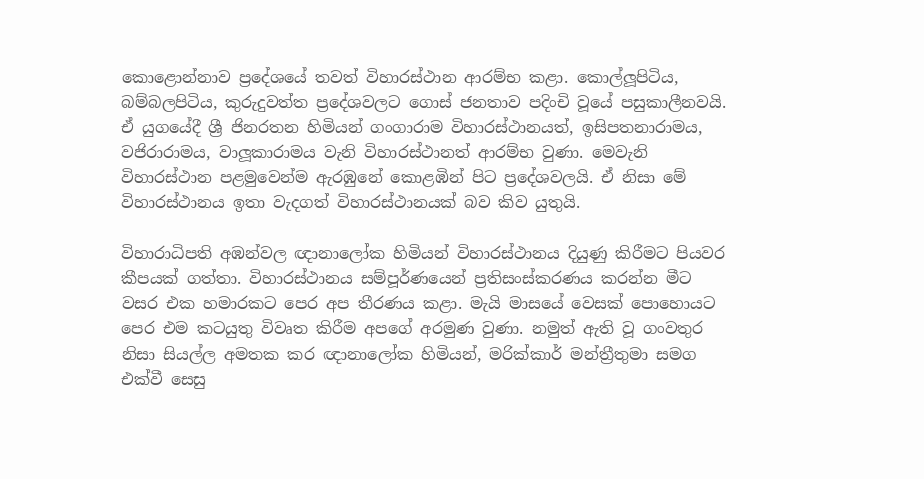කොළොන්නාව ප්‍රදේශයේ තවත් විහාරස්ථාන ආරම්භ කළා. කොල්ලූපිටිය, බම්බලපිටිය, කුරුදුවත්ත ප්‍රදේශවලට ගොස් ජනතාව පදිංචි වූයේ පසුකාලීනවයි. ඒ යුගයේදී ශ්‍රී ජිනරතන හිමියන් ගංගාරාම විහාරස්ථානයත්, ඉසිපතනාරාමය, වජිරාරාමය, වාලූකාරාමය වැනි විහාරස්ථානත් ආරම්භ වුණා. මෙවැනි විහාරස්ථාන පළමුවෙන්ම ඇරඹුනේ කොළඹින් පිට ප්‍රදේශවලයි. ඒ නිසා මේ විහාරස්ථානය ඉතා වැදගත් විහාරස්ථානයක් බව කිව යුතුයි.

විහාරාධිපති අඹන්වල ඥානාලෝක හිමියන් විහාරස්ථානය දියුණු කිරීමට පියවර කීපයක් ගත්තා. විහාරස්ථානය සම්පූර්ණයෙන් ප්‍රතිසංස්කරණය කරන්න මීට වසර එක හමාරකට පෙර අප තීරණය කළා. මැයි මාසයේ වෙසක් පොහොයට පෙර එම කටයුතු විවෘත කිරීම අපගේ අරමුණ වුණා. නමුත් ඇති වූ ගංවතුර නිසා සියල්ල අමතක කර ඥානාලෝක හිමියන්, මරික්කාර් මන්ත්‍රීතුමා සමග එක්වී සෙසු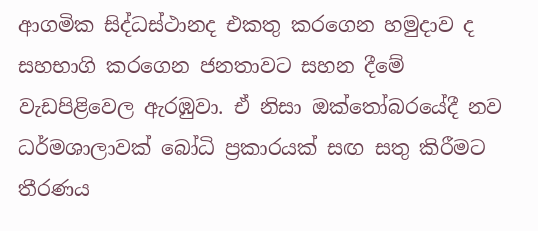ආගමික සිද්ධස්ථානද එකතු කරගෙන හමුදාව ද සහභාගි කරගෙන ජනතාවට සහන දීමේ වැඩපිළිවෙල ඇරඹුවා. ඒ නිසා ඔක්තෝබරයේදී නව ධර්මශාලාවක් බෝධි ප්‍රකාරයක් සඟ සතු කිරීමට තීරණය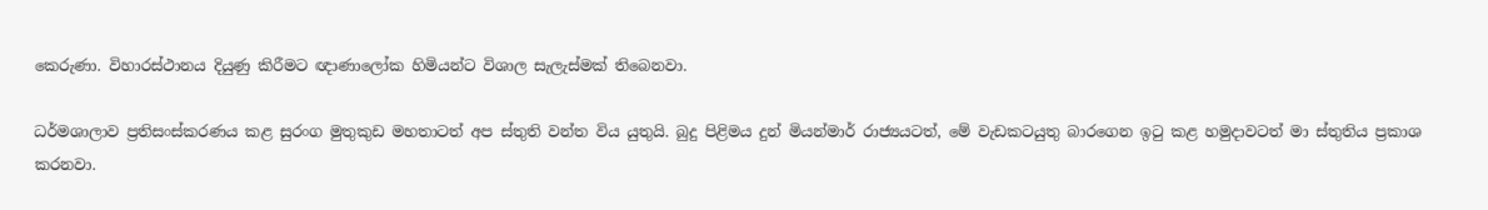කෙරුණා. විහාරස්ථානය දියුණු කිරීමට ඥාණාලෝක හිමියන්ට විශාල සැලැස්මක් තිබෙනවා.

ධර්මශාලාව ප්‍රතිසංස්කරණය කළ සුරංග මුතුකුඩ මහතාටත් අප ස්තුති වන්ත විය යුතුයි. බුදු පිළිමය දුන් මියන්මාර් රාජ්‍යයටත්, මේ වැඩකටයුතු බාරගෙන ඉටු කළ හමුදාවටත් මා ස්තුතිය ප්‍රකාශ කරනවා.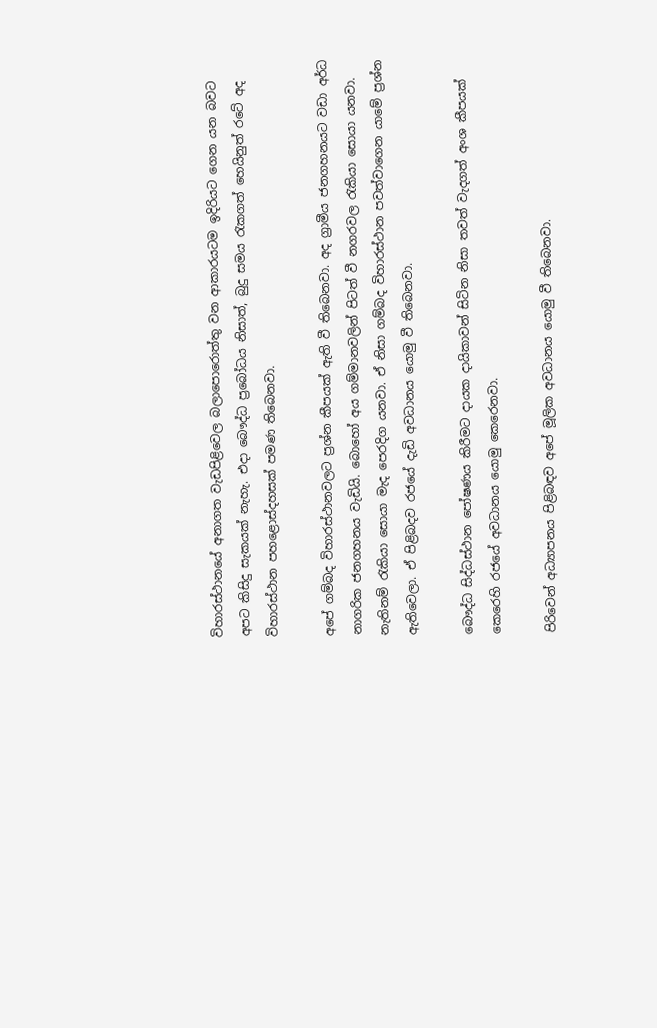විහාරස්ථානයේ අනාගත වැඩපිළිවෙල බලාපොරොත්තු වන ආකාරයටම ඉදිරියට ගෙන යන බවට අපට කිසිදු සැකයක් නැහැ. එදා බෞද්ධ ප්‍රබෝධය නිසාත්, බුදු සමය රැකගත් හෙයිනුත් රටේ අද විහාරස්ථාන පහළොස්දහසක් පමණ තිබෙනවා.

අපේ ගම්බද විහාරස්ථානවලට ප්‍රශ්න කීපයක් ඇති වී තිබෙනවා. අද ග්‍රාමීය ජනගහනයට වඩා අර්ධ නාගරික ජනගහනය වැඩියි. බොහෝ අය ගම්මානවලින් පිටත් වී නගරවල රැකියා සොයා යනවා. නැතිනම් රැකියා සොයා මැද පෙරදිග යනවා. ඒ නිසා ගම්බද විහාරස්ථාන පවත්වාගෙන යාමේ ප්‍රශ්න ඇතිවෙලා. ඒ පිළිබදව රජයේ දැඩි අවධානය යොමු වී තිබෙනවා.

බෞද්ධ සිද්ධස්ථාන පෝෂණය කිරීමට දායක දායිකාවන් සිටින නිසා තවත් වැදගත් අංශ කීපයක් කෙරෙහි රජයේ අවධානය යොමු කෙරෙනවා.

පිරිවෙන් අධ්‍යාපනය පිළිබඳව අපේ මූලික අවධානය යොමු වී තිබෙනවා.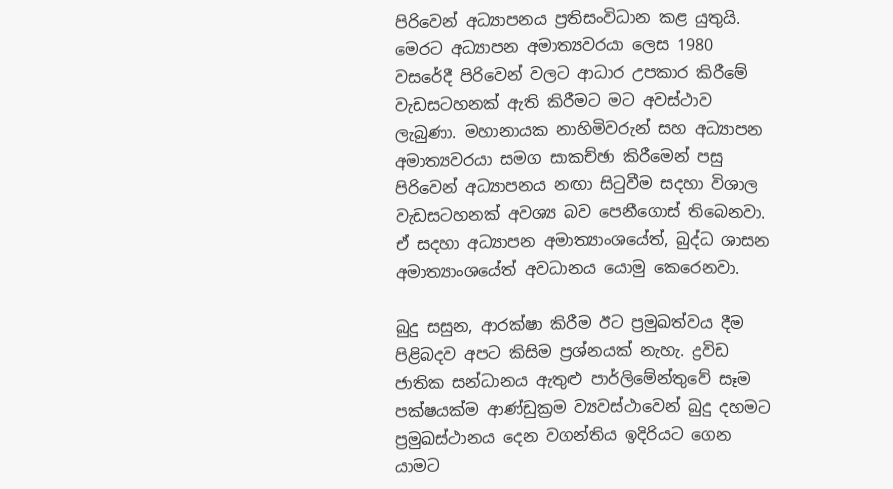පිරිවෙන් අධ්‍යාපනය ප්‍රතිසංවිධාන කළ යුතුයි. මෙරට අධ්‍යාපන අමාත්‍යවරයා ලෙස 1980 වසරේදී පිරිවෙන් වලට ආධාර උපකාර කිරීමේ වැඩසටහනක් ඇති කිරීමට මට අවස්ථාව ලැබුණා. මහානායක නාහිමිවරුන් සහ අධ්‍යාපන අමාත්‍යවරයා සමග සාකච්ඡා කිරීමෙන් පසු පිරිවෙන් අධ්‍යාපනය නඟා සිටුවීම සදහා විශාල වැඩසටහනක් අවශ්‍ය බව පෙනීගොස් තිබෙනවා. ඒ සදහා අධ්‍යාපන අමාත්‍යාංශයේත්, බුද්ධ ශාසන අමාත්‍යාංශයේත් අවධානය යොමු කෙරෙනවා.

බුදු සසුන, ආරක්ෂා කිරීම ඊට ප්‍රමුඛත්වය දීම පිළිබදව අපට කිසිම ප්‍රශ්නයක් නැහැ. ද්‍රවිඩ ජාතික සන්ධානය ඇතුළු පාර්ලිමේන්තුවේ සෑම පක්ෂයක්ම ආණ්ඩුක්‍රම ව්‍යවස්ථාවෙන් බුදු දහමට ප්‍රමුඛස්ථානය දෙන වගන්තිය ඉදිරියට ගෙන යාමට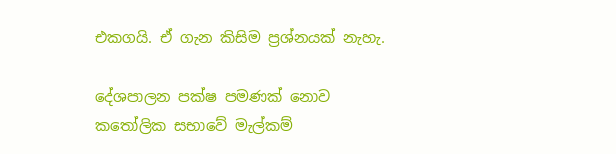එකගයි. ඒ ගැන කිසිම ප්‍රශ්නයක් නැහැ.

දේශපාලන පක්ෂ පමණක් නොව කතෝලික සභාවේ මැල්කම්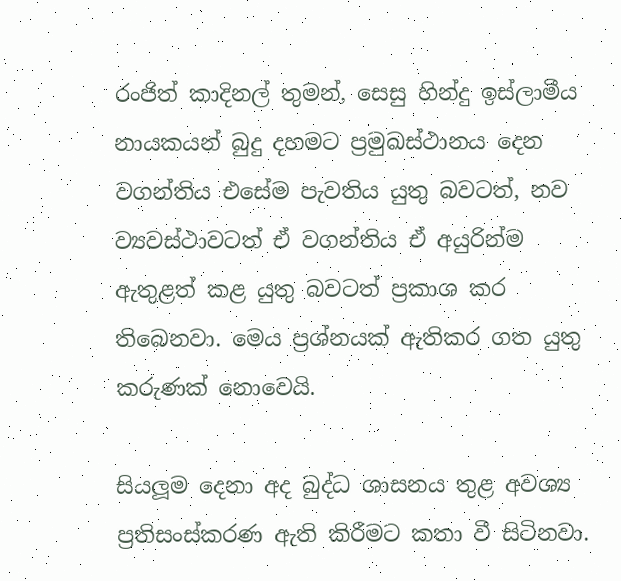රංජිත් කාදිනල් තුමන්, සෙසු හින්දු ඉස්ලාමීය නායකයන් බුදු දහමට ප්‍රමුඛස්ථානය දෙන වගන්තිය එසේම පැවතිය යුතු බවටත්, නව ව්‍යවස්ථාවටත් ඒ වගන්තිය ඒ අයුරින්ම ඇතුළත් කළ යුතු බවටත් ප්‍රකාශ කර තිබෙනවා. මෙය ප්‍රශ්නයක් ඇතිකර ගත යුතු කරුණක් නොවෙයි.

සියලූම දෙනා අද බුද්ධ ශාසනය තුළ අවශ්‍ය ප්‍රතිසංස්කරණ ඇති කිරීමට කතා වී සිටිනවා.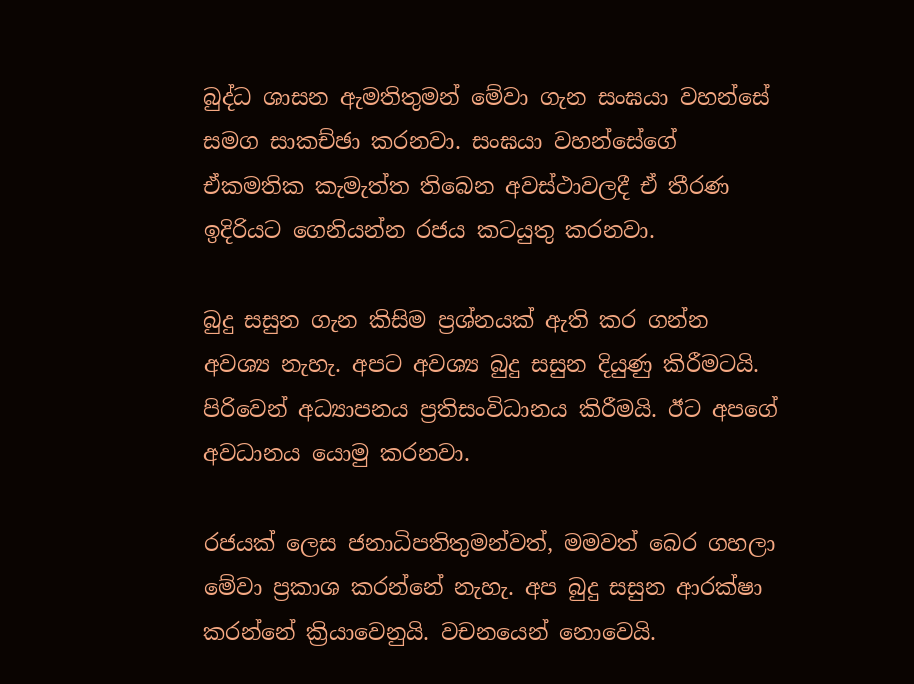බුද්ධ ශාසන ඇමතිතුමන් මේවා ගැන සංඝයා වහන්සේ සමග සාකච්ඡා කරනවා. සංඝයා වහන්සේගේ ඒකමතික කැමැත්ත තිබෙන අවස්ථාවලදී ඒ තීරණ ඉදිරියට ගෙනියන්න රජය කටයුතු කරනවා.

බුදු සසුන ගැන කිසිම ප්‍රශ්නයක් ඇති කර ගන්න අවශ්‍ය නැහැ. අපට අවශ්‍ය බුදු සසුන දියුණු කිරීමටයි. පිරිවෙන් අධ්‍යාපනය ප්‍රතිසංවිධානය කිරීමයි. ඊට අපගේ අවධානය යොමු කරනවා.

රජයක් ලෙස ජනාධිපතිතුමන්වත්, මමවත් බෙර ගහලා මේවා ප්‍රකාශ කරන්නේ නැහැ. අප බුදු සසුන ආරක්ෂා කරන්නේ ක්‍රියාවෙනුයි. වචනයෙන් නොවෙයි.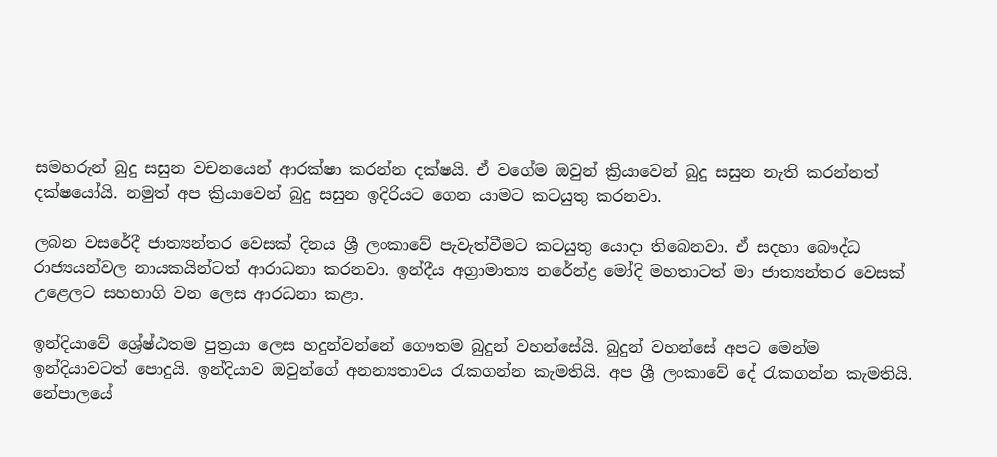සමහරුන් බුදු සසුන වචනයෙන් ආරක්ෂා කරන්න දක්ෂයි. ඒ වගේම ඔවුන් ක්‍රියාවෙන් බුදු සසුන නැති කරන්නත් දක්ෂයෝයි. නමුත් අප ක්‍රියාවෙන් බුදු සසුන ඉදිරියට ගෙන යාමට කටයුතු කරනවා.

ලබන වසරේදී ජාත්‍යන්තර වෙසක් දිනය ශ්‍රී ලංකාවේ පැවැත්වීමට කටයුතු යොදා තිබෙනවා. ඒ සදහා බෞද්ධ රාජ්‍යයන්වල නායකයින්ටත් ආරාධනා කරනවා. ඉන්දීය අග්‍රාමාත්‍ය නරේන්ද්‍ර මෝදි මහතාටත් මා ජාත්‍යන්තර වෙසක් උළෙලට සහභාගි වන ලෙස ආරධනා කළා.

ඉන්දියාවේ ශ්‍රේෂ්ඨතම පුත්‍රයා ලෙස හදුන්වන්නේ ගෞතම බුදුන් වහන්සේයි. බුදුන් වහන්සේ අපට මෙන්ම ඉන්දියාවටත් පොදුයි. ඉන්දියාව ඔවුන්ගේ අනන්‍යතාවය රැකගන්න කැමතියි. අප ශ්‍රී ලංකාවේ දේ රැකගන්න කැමතියි. නේපාලයේ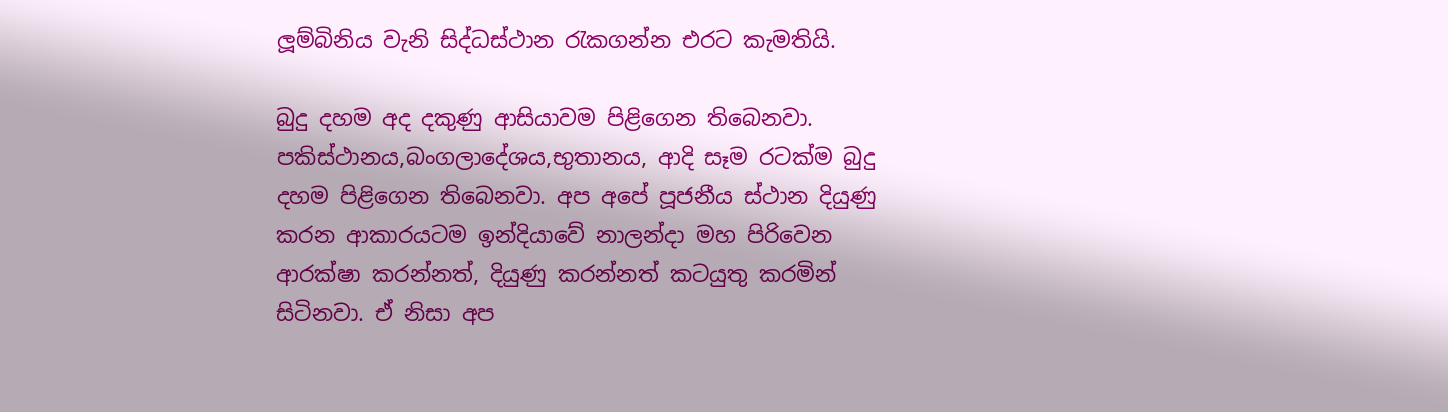ලූම්බිනිය වැනි සිද්ධස්ථාන රැකගන්න එරට කැමතියි.

බුදු දහම අද දකුණු ආසියාවම පිළිගෙන තිබෙනවා. පකිස්ථානය,බංගලාදේශය,භුතානය, ආදි සෑම රටක්ම බුදු දහම පිළිගෙන තිබෙනවා. අප අපේ පූජනීය ස්ථාන දියුණු කරන ආකාරයටම ඉන්දියාවේ නාලන්දා මහ පිරිවෙන ආරක්ෂා කරන්නත්, දියුණු කරන්නත් කටයුතු කරමින් සිටිනවා. ඒ නිසා අප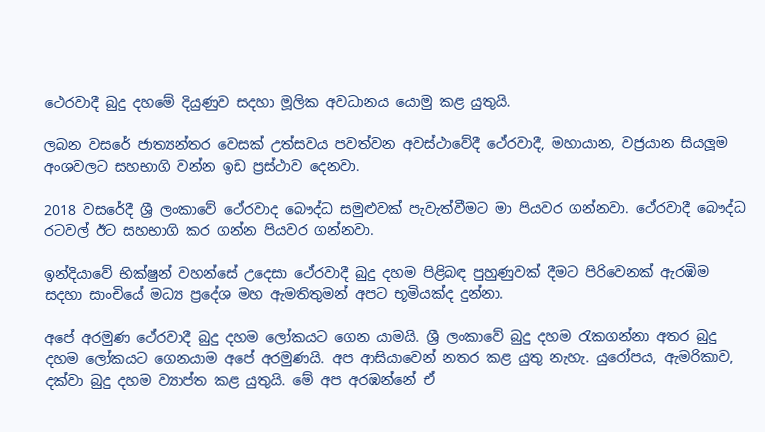ථෙරවාදී බුදු දහමේ දියුණුව සදහා මූලික අවධානය යොමු කළ යුතුයි.

ලබන වසරේ ජාත්‍යන්තර වෙසක් උත්සවය පවත්වන අවස්ථාවේදී ථේරවාදී, මහායාන, වජ්‍රයාන සියලූම අංශවලට සහභාගි වන්න ඉඩ ප්‍රස්ථාව දෙනවා.

2018 වසරේදී ශ්‍රී ලංකාවේ ථේරවාද බෞද්ධ සමුළුවක් පැවැත්වීමට මා පියවර ගන්නවා. ථේරවාදී බෞද්ධ රටවල් ඊට සහභාගි කර ගන්න පියවර ගන්නවා.

ඉන්දියාවේ භික්ෂුන් වහන්සේ උදෙසා ථේරවාදී බුදු දහම පිළිබඳ පුහුණුවක් දීමට පිරිවෙනක් ඇරඹිම සදහා සාංචියේ මධ්‍ය ප්‍රදේශ මහ ඇමතිතුමන් අපට භූමියක්ද දුන්නා.

අපේ අරමුණ ථේරවාදී බුදු දහම ලෝකයට ගෙන යාමයි. ශ්‍රී ලංකාවේ බුදු දහම රැකගන්නා අතර බුදු දහම ලෝකයට ගෙනයාම අපේ අරමුණයි. අප ආසියාවෙන් නතර කළ යුතු නැහැ. යුරෝපය, ඇමරිකාව, දක්වා බුදු දහම ව්‍යාප්ත කළ යුතුයි. මේ අප අරඹන්නේ ඒ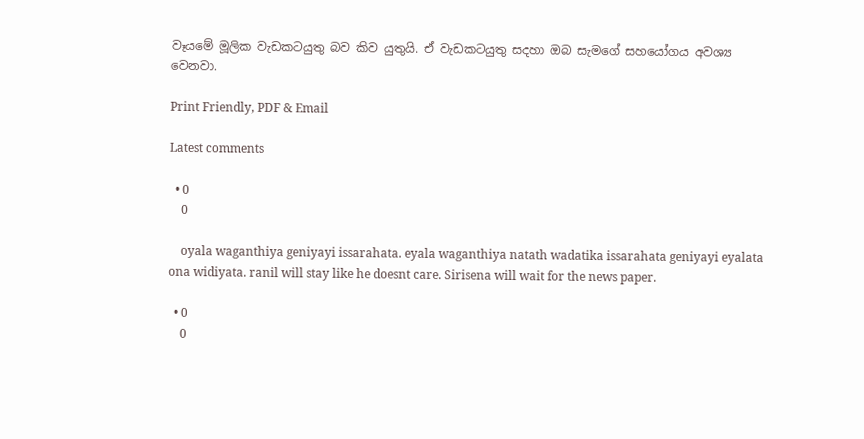වෑයමේ මූලික වැඩකටයුතු බව කිව යුතුයි. ඒ වැඩකටයුතු සදහා ඔබ සැමගේ සහයෝගය අවශ්‍ය වෙනවා.

Print Friendly, PDF & Email

Latest comments

  • 0
    0

    oyala waganthiya geniyayi issarahata. eyala waganthiya natath wadatika issarahata geniyayi eyalata ona widiyata. ranil will stay like he doesnt care. Sirisena will wait for the news paper.

  • 0
    0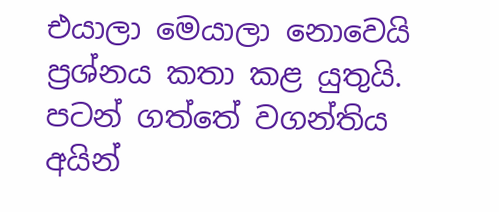එයාලා මෙයාලා නොවෙයි ප්‍රශ්නය කතා කළ යුතුයි. පටන් ගත්තේ වගන්තිය අයින්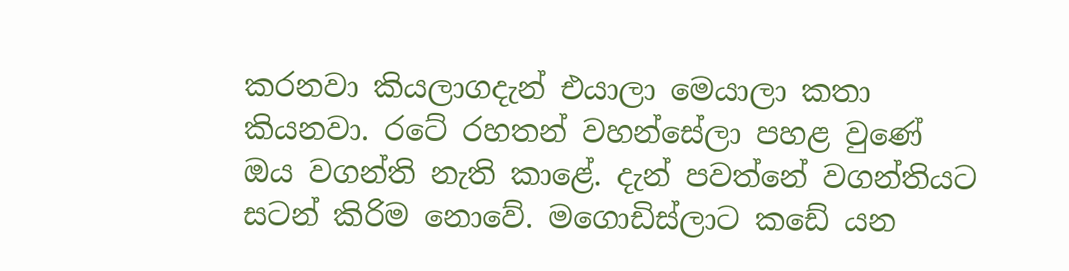කරනවා කියලාගදැන් එයාලා මෙයාලා කතා කියනවා. රටේ රහතන් වහන්සේලා පහළ වුණේ ඔය වගන්ති නැති කාළේ. දැන් පවත්නේ වගන්තියට සටන් කිරිම නොවේ. මගොඩිස්ලාට කඩේ යන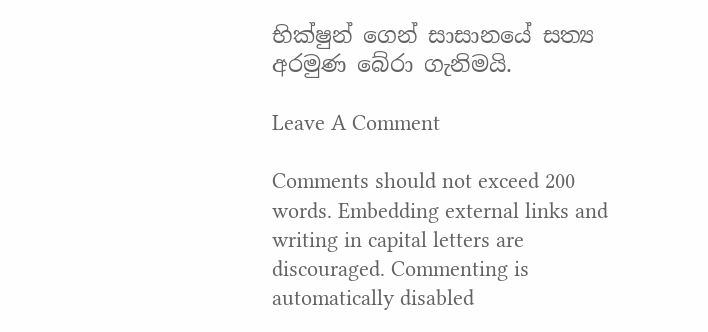භික්ෂුන් ගෙන් සාසානයේ සත්‍ය අරමුණ බේරා ගැනිමයි.

Leave A Comment

Comments should not exceed 200 words. Embedding external links and writing in capital letters are discouraged. Commenting is automatically disabled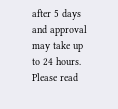after 5 days and approval may take up to 24 hours. Please read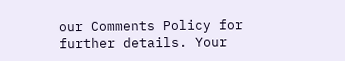our Comments Policy for further details. Your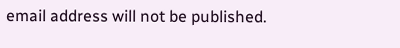email address will not be published.